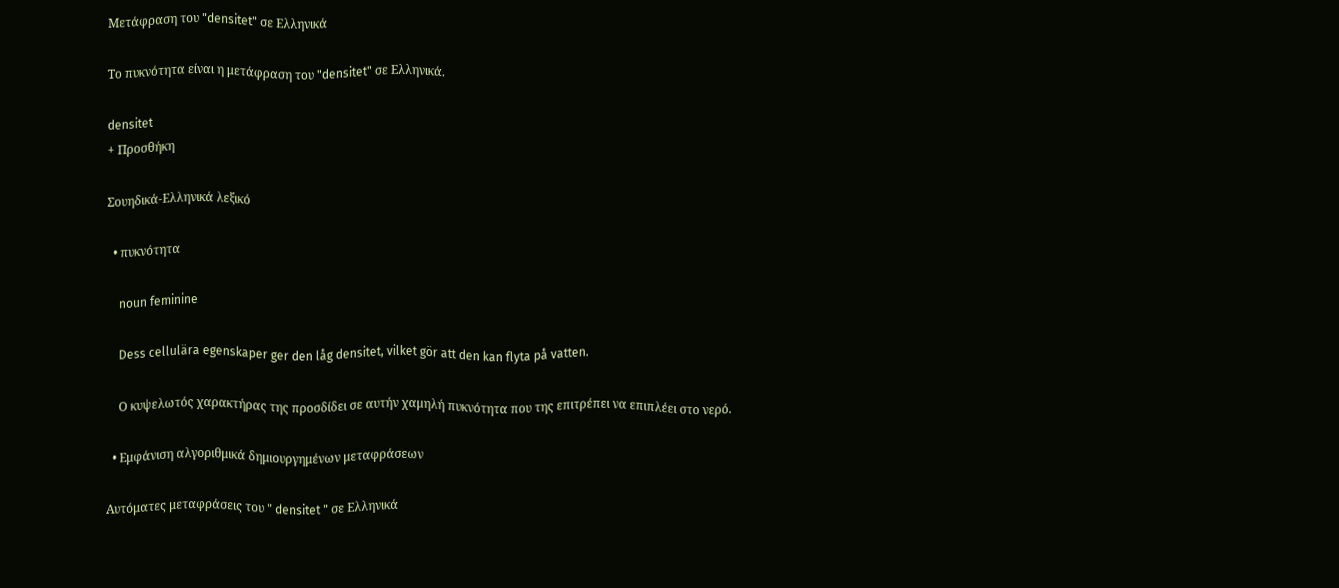Μετάφραση του "densitet" σε Ελληνικά

Το πυκνότητα είναι η μετάφραση του "densitet" σε Ελληνικά.

densitet
+ Προσθήκη

Σουηδικά-Ελληνικά λεξικό

  • πυκνότητα

    noun feminine

    Dess cellulära egenskaper ger den låg densitet, vilket gör att den kan flyta på vatten.

    Ο κυψελωτός χαρακτήρας της προσδίδει σε αυτήν χαμηλή πυκνότητα που της επιτρέπει να επιπλέει στο νερό.

  • Εμφάνιση αλγοριθμικά δημιουργημένων μεταφράσεων

Αυτόματες μεταφράσεις του " densitet " σε Ελληνικά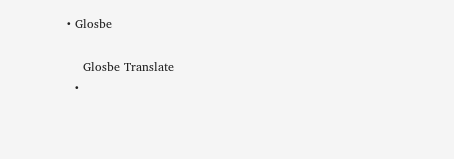• Glosbe

    Glosbe Translate
  •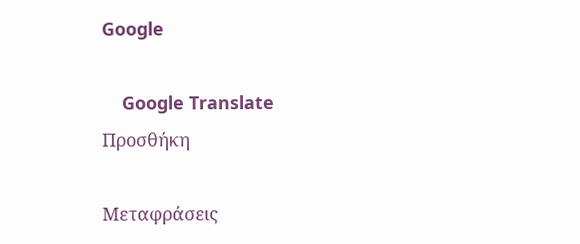Google

    Google Translate
Προσθήκη

Μεταφράσεις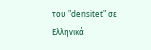του "densitet" σε Ελληνικά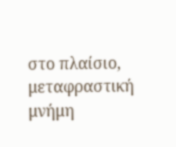στο πλαίσιο, μεταφραστική μνήμη